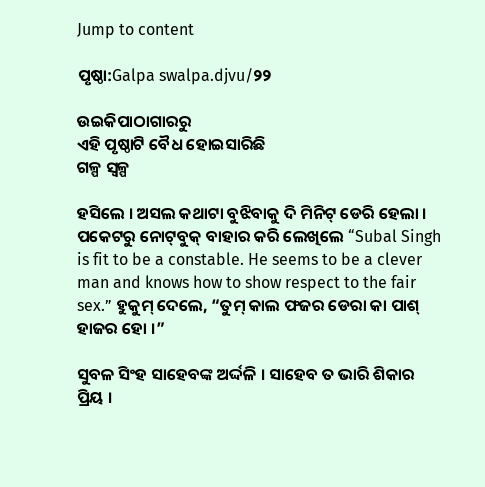Jump to content

ପୃଷ୍ଠା:Galpa swalpa.djvu/୨୨

ଉଇକିପାଠାଗାର‌ରୁ
ଏହି ପୃଷ୍ଠାଟି ବୈଧ ହୋଇସାରିଛି
ଗଳ୍ପ ସ୍ୱଳ୍ପ

ହସିଲେ । ଅସଲ କଥାଟା ବୁଝିବାକୁ ଦି ମିନିଟ୍ ଡେରି ହେଲା । ପକେଟରୁ ନୋଟ୍‌ବୁକ୍ ବାହାର କରି ଲେଖିଲେ “Subal Singh is fit to be a constable. He seems to be a clever man and knows how to show respect to the fair sex.” ହୁକୁମ୍ ଦେଲେ, “ତୁମ୍ କାଲ ଫଜର ଡେରା କା ପାଶ୍ ହାଜର ହୋ ।”

ସୁବଳ ସିଂହ ସାହେବଙ୍କ ଅର୍ଦ୍ଦଳି । ସାହେବ ତ ଭାରି ଶିକାର ପ୍ରିୟ ।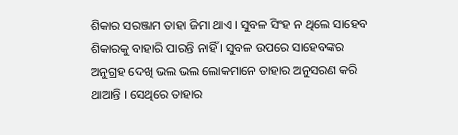ଶିକାର ସରଞ୍ଜାମ ତାହା ଜିମା ଥାଏ । ସୁବଳ ସିଂହ ନ ଥିଲେ ସାହେବ ଶିକାରକୁ ବାହାରି ପାରନ୍ତି ନାହିଁ । ସୁବଳ ଉପରେ ସାହେବଙ୍କର ଅନୁଗ୍ରହ ଦେଖି ଭଲ ଭଲ ଲୋକମାନେ ତାହାର ଅନୁସରଣ କରି ଥାଆନ୍ତି । ସେଥିରେ ତାହାର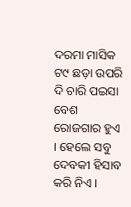ଦରମା ମାସିକ ଟ୯ ଛଡ଼ା ଉପରି ଦି ଚାରି ପଇସା ବେଶ ରୋଜଗାର ହୁଏ । ହେଲେ ସବୁ ଦେବକୀ ହିସାବ କରି ନିଏ ।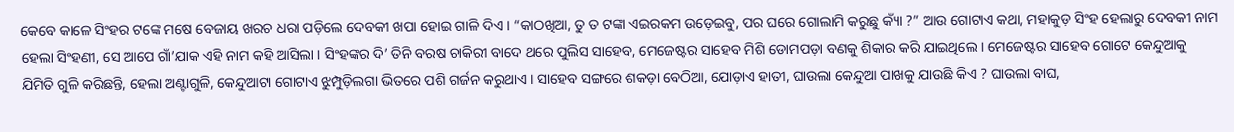କେବେ କାଳେ ସିଂହର ଟଙ୍କେ ମଷେ ବେଜାୟ ଖରଚ ଧରା ପଡ଼ିଲେ ଦେବକୀ ଖପା ହୋଇ ଗାଳି ଦିଏ । “କାଠଖିଆ, ତୁ ତ ଟଙ୍କା ଏଇରକମ ଉଡ଼େଇବୁ, ପର ଘରେ ଗୋଲାମି କରୁଛୁ କ୍ୟାଁ ?” ଆଉ ଗୋଟାଏ କଥା, ମହାକୁଡ଼ ସିଂହ ହେଲାରୁ ଦେବକୀ ନାମ ହେଲା ସିଂହଣୀ, ସେ ଆପେ ଗାଁ’ଯାକ ଏହି ନାମ କହି ଆସିଲା । ସିଂହଙ୍କର ଦି’ ତିନି ବରଷ ଚାକିରୀ ବାଦେ ଥରେ ପୁଲିସ ସାହେବ, ମେଜେଷ୍ଟର ସାହେବ ମିଶି ଡୋମପଡ଼ା ବଣକୁ ଶିକାର କରି ଯାଇଥିଲେ । ମେଜେଷ୍ଟର ସାହେବ ଗୋଟେ କେନ୍ଦୁଆକୁ ଯିମିତି ଗୁଳି କରିଛନ୍ତି, ହେଲା ଅଣ୍ଟାଗୁଳି, କେନ୍ଦୁଆଟା ଗୋଟାଏ ଝୁମ୍ପୁଡ଼ିଲଗା ଭିତରେ ପଶି ଗର୍ଜନ କରୁଥାଏ । ସାହେବ ସଙ୍ଗରେ ଶକଡ଼ା ବେଠିଆ, ଯୋଡ଼ାଏ ହାତୀ, ଘାଉଲା କେନ୍ଦୁଆ ପାଖକୁ ଯାଉଛି କିଏ ? ଘାଉଲା ବାଘ,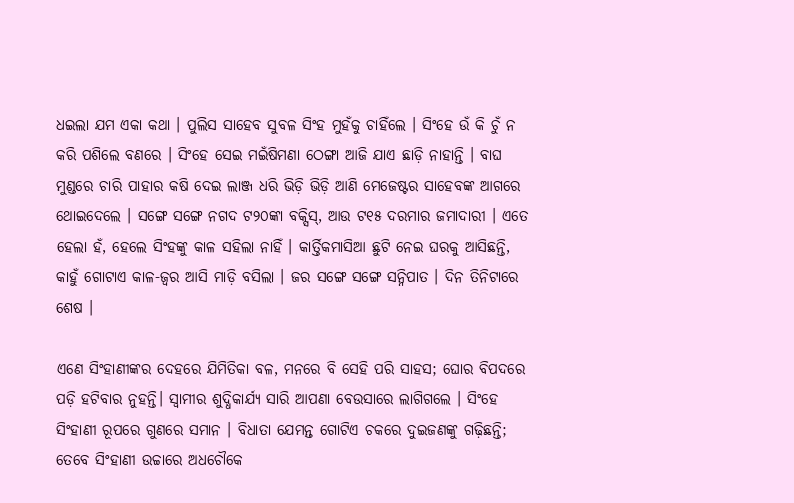ଧଇଲା ଯମ ଏକା କଥା । ପୁଲିସ ସାହେବ ସୁବଳ ସିଂହ ମୁହଁକୁ ଚାହିଁଲେ । ସିଂହେ ଉଁ କି ଚୁଁ ନ କରି ପଶିଲେ ବଣରେ । ସିଂହେ ସେଇ ମଇଁଷିମଣା ଠେଙ୍ଗା ଆଜି ଯାଏ ଛାଡ଼ି ନାହାନ୍ତି । ବାଘ ମୁଣ୍ଡରେ ଚାରି ପାହାର କଷି ଦେଇ ଲାଞ୍ଜ ଧରି ଭିଡ଼ି ଭିଡ଼ି ଆଣି ମେଜେଷ୍ଟର ସାହେବଙ୍କ ଆଗରେ ଥୋଇଦେଲେ । ସଙ୍ଗେ ସଙ୍ଗେ ନଗଦ ଟ୨୦ଙ୍କା ବକ୍ସିସ୍, ଆଉ ଟ୧୫ ଦରମାର ଜମାଦାରୀ । ଏତେ ହେଲା ହଁ, ହେଲେ ସିଂହଙ୍କୁ କାଳ ସହିଲା ନାହିଁ । କାର୍ତ୍ତିକମାସିଆ ଛୁଟି ନେଇ ଘରକୁ ଆସିଛନ୍ତି, କାହୁଁ ଗୋଟାଏ କାଳ-ଜ୍ୱର ଆସି ମାଡ଼ି ବସିଲା । ଜର ସଙ୍ଗେ ସଙ୍ଗେ ସନ୍ନିପାତ । ଦିନ ତିନିଟାରେ ଶେଷ ।

ଏଣେ ସିଂହାଣୀଙ୍କର ଦେହରେ ଯିମିତିକା ବଳ, ମନରେ ବି ସେହି ପରି ସାହସ; ଘୋର ବିପଦରେ ପଡ଼ି ହଟିବାର ନୁହନ୍ତି। ସ୍ୱାମୀର ଶୁଦ୍ଧିକାର୍ଯ୍ୟ ସାରି ଆପଣା ବେଉସାରେ ଲାଗିଗଲେ । ସିଂହେ ସିଂହାଣୀ ରୂପରେ ଗୁଣରେ ସମାନ । ବିଧାତା ଯେମନ୍ତ ଗୋଟିଏ ଚକରେ ଦୁଇଜଣଙ୍କୁ ଗଢ଼ିଛନ୍ତି; ତେବେ ସିଂହାଣୀ ଉଚ୍ଚାରେ ଅଧଚୌକେ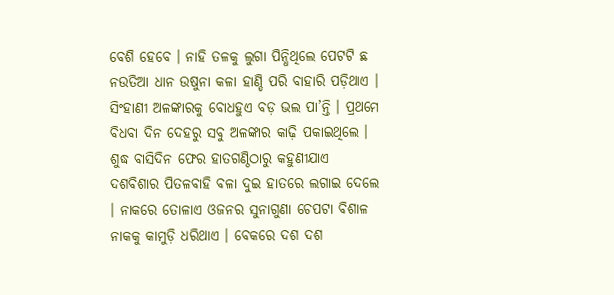ବେଶି ହେବେ । ନାହି ତଳକୁ ଲୁଗା ପିନ୍ଧିଥିଲେ ପେଟଟି ଛ ନଉତିଆ ଧାନ ଉଷୁନା କଳା ହାଣ୍ଡି ପରି ବାହାରି ପଡ଼ିଥାଏ । ସିଂହାଣୀ ଅଳଙ୍କାରକୁ ବୋଧହୁଏ ବଡ଼ ଭଲ ପା’ନ୍ତି । ପ୍ରଥମେ ବିଧବା ଦିନ ଦେହରୁ ସବୁ ଅଳଙ୍କାର କାଢ଼ି ପକାଇଥିଲେ । ଶୁଦ୍ଧ ବାସିଦିନ ଫେର ହାତଗଣ୍ଠିଠାରୁ କହୁଣୀଯାଏ ଦଶବିଶାର ପିତଳବାହି ବଳା ଦୁଇ ହାତରେ ଲଗାଇ ଦେଲେ । ନାକରେ ତୋଳାଏ ଓଜନର ସୁନାଗୁଣା ଚେପଟା ବିଶାଳ ନାକକୁ କାମୁଡ଼ି ଧରିଥାଏ । ବେକରେ ଦଶ ଦଶ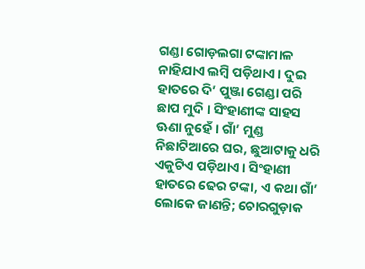ଗଣ୍ଡା ଗୋଡ଼ଲଗା ଟଙ୍କାମାଳ ନାହିଯାଏ ଲମ୍ବି ପଡ଼ିଥାଏ । ଦୁଇ ହାତରେ ଦି’ ପୁଞ୍ଜା ଗେଣ୍ଡା ପରି ଛାପ ମୁଦି । ସିଂହାଣୀଙ୍କ ସାହସ ଊଣା ନୁହେଁ । ଗାଁ’ ମୁଣ୍ଡ ନିଛାଟିଆରେ ଘର, ଛୁଆଟାକୁ ଧରି ଏକୁଟିଏ ପଡ଼ିଥାଏ । ସିଂହାଣୀ ହାତରେ ଢେର ଟଙ୍କା, ଏ କଥା ଗାଁ’ ଲୋକେ ଜାଣନ୍ତି; ଚୋରଗୁଡ଼ାକ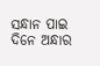ସନ୍ଧାନ ପାଇ ଦିନେ ଅନ୍ଧାର